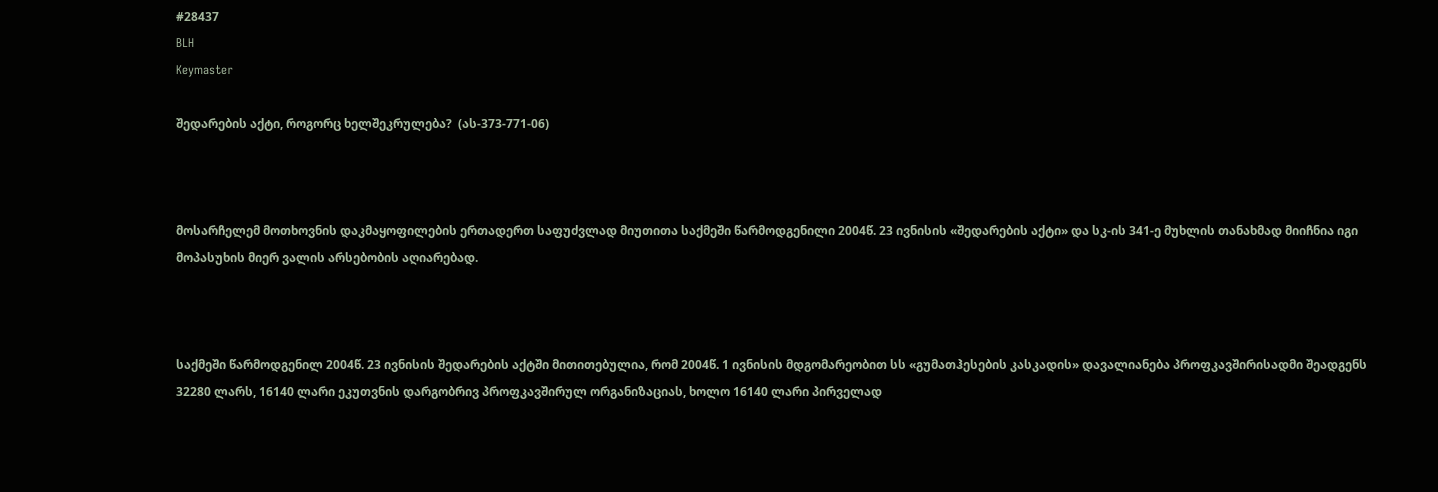#28437
BLH
Keymaster

შედარების აქტი, როგორც ხელშეკრულება?  (ას-373-771-06)



მოსარჩელემ მოთხოვნის დაკმაყოფილების ერთადერთ საფუძვლად მიუთითა საქმეში წარმოდგენილი 2004წ. 23 ივნისის «შედარების აქტი» და სკ-ის 341-ე მუხლის თანახმად მიიჩნია იგი მოპასუხის მიერ ვალის არსებობის აღიარებად.



საქმეში წარმოდგენილ 2004წ. 23 ივნისის შედარების აქტში მითითებულია, რომ 2004წ. 1 ივნისის მდგომარეობით სს «გუმათჰესების კასკადის» დავალიანება პროფკავშირისადმი შეადგენს 32280 ლარს, 16140 ლარი ეკუთვნის დარგობრივ პროფკავშირულ ორგანიზაციას, ხოლო 16140 ლარი პირველად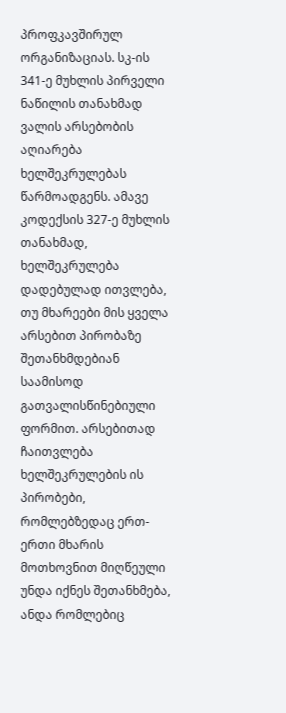პროფკავშირულ ორგანიზაციას. სკ-ის 341-ე მუხლის პირველი ნაწილის თანახმად ვალის არსებობის აღიარება ხელშეკრულებას წარმოადგენს. ამავე კოდექსის 327-ე მუხლის თანახმად, ხელშეკრულება დადებულად ითვლება, თუ მხარეები მის ყველა არსებით პირობაზე შეთანხმდებიან საამისოდ გათვალისწინებიული ფორმით. არსებითად ჩაითვლება ხელშეკრულების ის პირობები, რომლებზედაც ერთ-ერთი მხარის მოთხოვნით მიღწეული უნდა იქნეს შეთანხმება, ანდა რომლებიც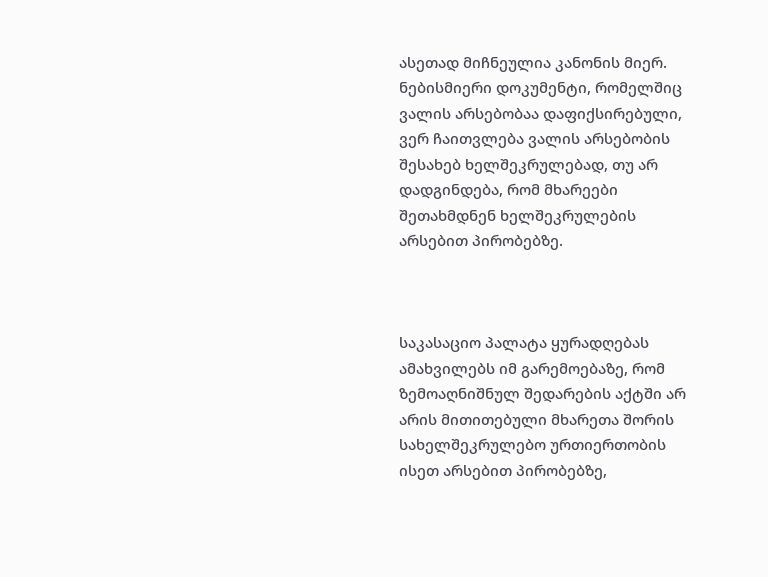ასეთად მიჩნეულია კანონის მიერ. ნებისმიერი დოკუმენტი, რომელშიც ვალის არსებობაა დაფიქსირებული, ვერ ჩაითვლება ვალის არსებობის შესახებ ხელშეკრულებად, თუ არ დადგინდება, რომ მხარეები შეთახმდნენ ხელშეკრულების არსებით პირობებზე.



საკასაციო პალატა ყურადღებას ამახვილებს იმ გარემოებაზე, რომ ზემოაღნიშნულ შედარების აქტში არ არის მითითებული მხარეთა შორის სახელშეკრულებო ურთიერთობის ისეთ არსებით პირობებზე,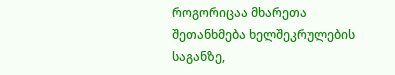როგორიცაა მხარეთა შეთანხმება ხელშეკრულების საგანზე,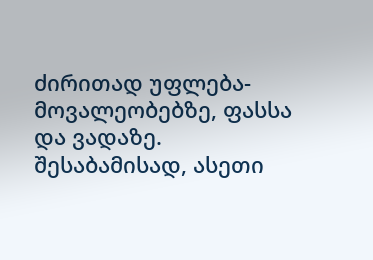ძირითად უფლება-მოვალეობებზე, ფასსა და ვადაზე. შესაბამისად, ასეთი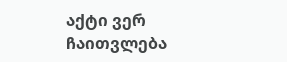აქტი ვერ ჩაითვლება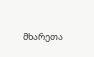მხარეთა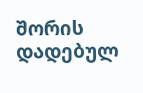შორის დადებულ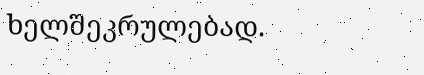ხელშეკრულებად.